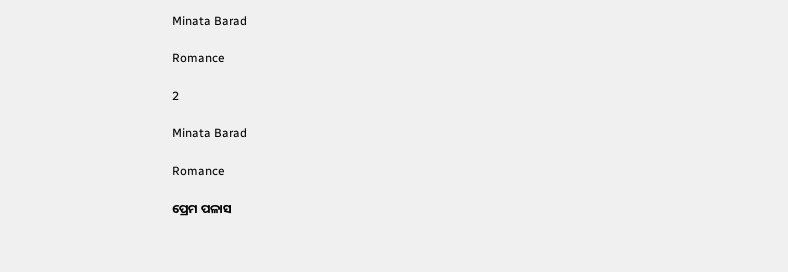Minata Barad

Romance

2

Minata Barad

Romance

ପ୍ରେମ ପଳାସ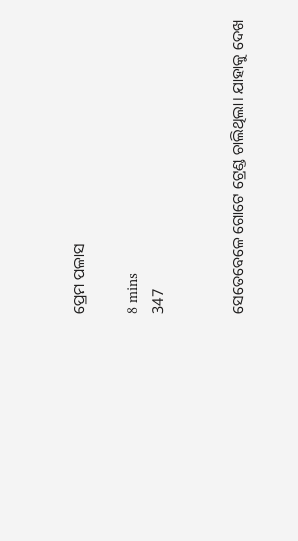ପ୍ରେମ ପଳାସ

8 mins
347


ସେତେବେଳେ ଗୋଟେ ଟ୍ରେଣ୍ଡ ଚାଲିଥିଲା। ଯାହାକୁ ଦେଖ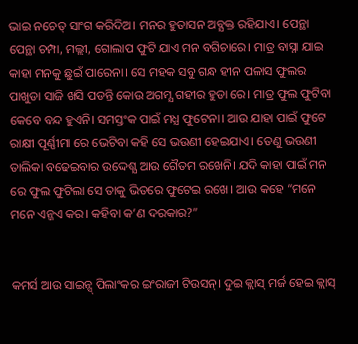ଭାଇ ନଚେତ୍ ସାଂଗ କରିଦିଅ। ମନର ହୁତାସନ ଅବ୍ଯକ୍ତ ରହିଯାଏ। ପେନ୍ଥା ପେନ୍ଥା ଚମ୍ପା, ମଲ୍ଲୀ, ଗୋଲାପ ଫୁଟି ଯାଏ ମନ ବଗିଚାରେ। ମାତ୍ର ବାସ୍ନା ଯାଇ କାହା ମନକୁ ଛୁଇଁ ପାରେନା। ସେ ମହକ ସବୁ ଗନ୍ଧ ହୀନ ପଳାସ ଫୁଲର ପାଖୁଡା ସାଜି ଖସି ପଡନ୍ତି କୋଉ ଅଗମ୍ଯ ଗହୀର ହୁଡା ରେ। ମାତ୍ର ଫୁଲ ଫୁଟିବା କେବେ ବନ୍ଦ ହୁଏନି। ସମସ୍ତଂକ ପାଇଁ ମଧ୍ଯ ଫୁଟେନା। ଆଉ ଯାହା ପାଇଁ ଫୁଟେ ରାକ୍ଷୀ ପୂର୍ଣ୍ଣୀମା ରେ ଭେଟିବା କହି ସେ ଭଉଣୀ ହେଇଯାଏ। ତେଣୁ ଭଉଣୀ ତାଲିକା ବଢେଇବାର ଉଦ୍ଦେଶ୍ଯ ଆଉ ଗୈତମ ରଖେନି। ଯଦି କାହା ପାଇଁ ମନ ରେ ଫୁଲ ଫୁଟିଲା ସେ ତାକୁ ଭିତରେ ଫୁଟେଇ ରଖେ। ଆଉ କହେ “ମନେ ମନେ ଏନ୍ଜଏ କର। କହିବା କ’ଣ ଦରକାର?”


କମର୍ସ ଆଉ ସାଇନ୍ସ୍ ପିଲାଂକର ଇଂରାଜୀ ଟିଉସନ୍। ଦୁଇ କ୍ଲାସ୍ ମର୍ଜ ହେଇ କ୍ଲାସ୍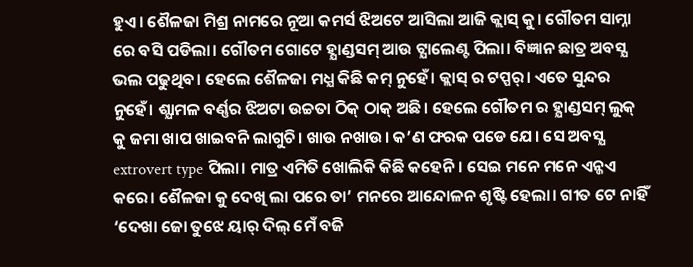ହୁଏ। ଶୈଳଜା ମିଶ୍ର ନାମରେ ନୂଆ କମର୍ସ ଝିଅଟେ ଆସିଲା ଆଜି କ୍ଲାସ୍ କୁ। ଗୌତମ ସାମ୍ନା ରେ ବସି ପଡିଲା। ଗୌତମ ଗୋଟେ ହ୍ଯାଣ୍ଡସମ୍ ଆଉ ଟ୍ଯାଲେଣ୍ଟ ପିଲା। ବିଜ୍ଞାନ ଛାତ୍ର ଅବସ୍ଯ ଭଲ ପଢୁଥିବ। ହେଲେ ଶୈଳଜା ମଧ୍ଯ କିଛି କମ୍ ନୁହେଁ। କ୍ଲାସ୍ ର ଟପ୍ପର୍। ଏତେ ସୁନ୍ଦର ନୁହେଁ। ଶ୍ଯାମଳ ବର୍ଣ୍ଣର ଝିଅଟା ଉଚ୍ଚତା ଠିକ୍ ଠାକ୍ ଅଛି। ହେଲେ ଗୌତମ ର ହ୍ଯାଣ୍ଡସମ୍ ଲୁକ୍ କୁ ଜମା ଖାପ ଖାଇବନି ଲାଗୁଚି। ଖାଉ ନଖାଉ। କ’ଣ ଫରକ ପଡେ ଯେ। ସେ ଅବସ୍ଯ extrovert type ପିଲା। ମାତ୍ର ଏମିତି ଖୋଲିକି କିଛି କହେନି। ସେଇ ମନେ ମନେ ଏନ୍ଜଏ କରେ। ଶୈଳଜା କୁ ଦେଖି ଲା ପରେ ତା’ ମନରେ ଆନ୍ଦୋଳନ ଶୃଷ୍ଟି ହେଲା। ଗୀତ ଟେ ନାହିଁ ‘ଦେଖା ଜୋ ତୁଝେ ୟାର୍ ଦିଲ୍ ମେଁ ବଜି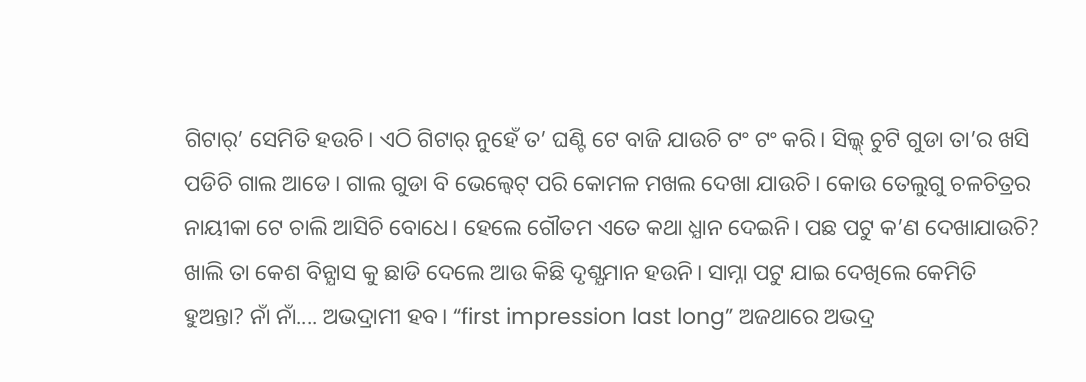ଗିଟାର୍’ ସେମିତି ହଉଚି। ଏଠି ଗିଟାର୍ ନୁହେଁ ତ’ ଘଣ୍ଟି ଟେ ବାଜି ଯାଉଚି ଟଂ ଟଂ କରି। ସିଲ୍କ୍ ଚୁଟି ଗୁଡା ତା’ର ଖସି ପଡିଚି ଗାଲ ଆଡେ। ଗାଲ ଗୁଡା ବି ଭେଲ୍ବେଟ୍ ପରି କୋମଳ ମଖଲ ଦେଖା ଯାଉଚି। କୋଉ ତେଲୁଗୁ ଚଳଚିତ୍ରର ନାୟୀକା ଟେ ଚାଲି ଆସିଚି ବୋଧେ। ହେଲେ ଗୌତମ ଏତେ କଥା ଧ୍ଯାନ ଦେଇନି। ପଛ ପଟୁ କ’ଣ ଦେଖାଯାଉଚି? ଖାଲି ତା କେଶ ବିନ୍ଯାସ କୁ ଛାଡି ଦେଲେ ଆଉ କିଛି ଦୃଶ୍ଯମାନ ହଉନି। ସାମ୍ନା ପଟୁ ଯାଇ ଦେଖିଲେ କେମିତି ହୁଅନ୍ତା? ନାଁ ନାଁ.... ଅଭଦ୍ରାମୀ ହବ। “first impression last long” ଅଜଥାରେ ଅଭଦ୍ର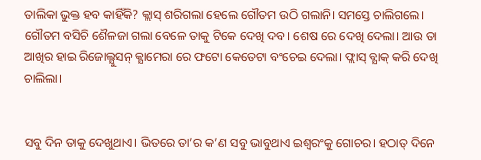ତାଲିକା ଭୁକ୍ତ ହବ କାହିଁକି? କ୍ଲାସ୍ ଶରିଗଲା ହେଲେ ଗୌତମ ଉଠି ଗଲାନି। ସମସ୍ତେ ଚାଲିଗଲେ। ଗୌତମ ବସିଚି ଶୈଳଜା ଗଲା ବେଳେ ତାକୁ ଟିକେ ଦେଖି ଦବ। ଶେଷ ରେ ଦେଖି ଦେଲା। ଆଉ ତା ଆଖିର ହାଇ ରିଜୋଲ୍ଯୁସନ୍ କ୍ଯାମେରା ରେ ଫଟୋ କେତେଟା ବଂଚେଇ ଦେଲା। ଫ୍ଲାସ୍ ବ୍ଯାକ୍ କରି ଦେଖି ଚାଲିଲା।


ସବୁ ଦିନ ତାକୁ ଦେଖୁଥାଏ। ଭିତରେ ତା’ର କ’ଣ ସବୁ ଭାବୁଥାଏ ଇଶ୍ୱରଂକୁ ଗୋଚର। ହଠାତ୍ ଦିନେ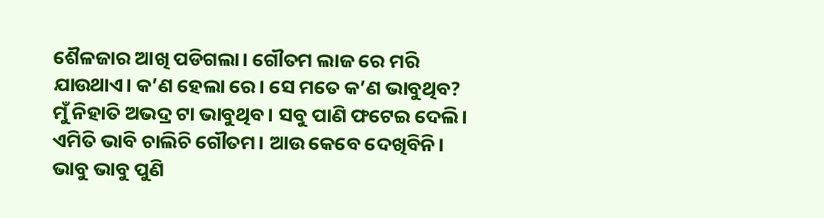ଶୈଳଜାର ଆଖି ପଡିଗଲା। ଗୌତମ ଲାଜ ରେ ମରି ଯାଉଥାଏ। କ’ଣ ହେଲା ରେ। ସେ ମତେ କ’ଣ ଭାବୁଥିବ? ମୁଁ ନିହାତି ଅଭଦ୍ର ଟା ଭାବୁଥିବ। ସବୁ ପାଣି ଫଟେଇ ଦେଲି। ଏମିତି ଭାବି ଚାଲିଚି ଗୌତମ। ଆଉ କେବେ ଦେଖିବିନି। ଭାବୁ ଭାବୁ ପୁଣି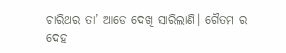ଚାରିଥର ତା’ ଆଡେ ଦେଖି ସାରିଲାଣି। ଗୈତମ ର ଦେହ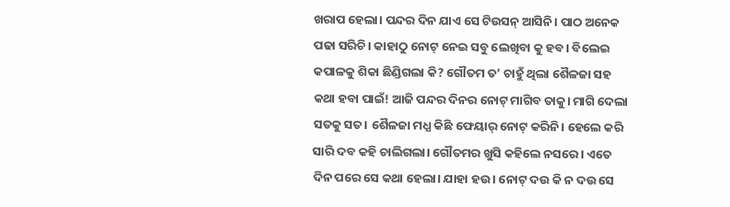ଖରାପ ହେଲା। ପନ୍ଦର ଦିନ ଯାଏ ସେ ଟିଉସନ୍ ଆସିନି। ପାଠ ଅନେକ ପଢା ସରିଚି। କାହାଠୁ ନୋଟ୍ ନେଇ ସବୁ ଲେଖିବା କୁ ହବ। ବିଲେଇ କପାଳକୁ ଶିକା ଛିଣ୍ଡିଗଲା କି? ଗୌତମ ତ’ ଚାହୁଁ ଥିଲା ଶୈଳଜା ସହ କଥା ହବା ପାଇଁ! ଆଜି ପନ୍ଦର ଦିନର ନୋଟ୍ ମାଗିବ ତାକୁ। ମାଗି ଦେଲା ସତକୁ ସତ। ଶୈଳଜା ମଧ୍ଯ କିଛି ଫେୟାର୍ ନୋଟ୍ କରିନି। ହେଲେ କରି ସାରି ଦବ କହି ଚାଲିଗଲା। ଗୌତମର ଖୁସି କହିଲେ ନସରେ। ଏତେ ଦିନ ପରେ ସେ କଥା ହେଲା। ଯାହା ହଉ। ନୋଟ୍ ଦଉ କି ନ ଦଉ ସେ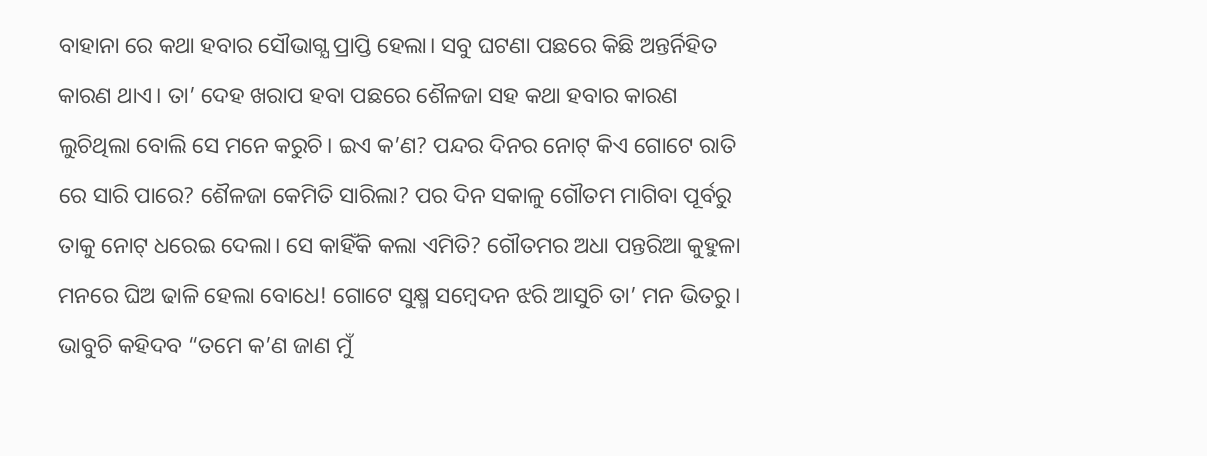ବାହାନା ରେ କଥା ହବାର ସୌଭାଗ୍ଯ ପ୍ରାପ୍ତି ହେଲା। ସବୁ ଘଟଣା ପଛରେ କିଛି ଅନ୍ତର୍ନିହିତ କାରଣ ଥାଏ। ତା’ ଦେହ ଖରାପ ହବା ପଛରେ ଶୈଳଜା ସହ କଥା ହବାର କାରଣ ଲୁଚିଥିଲା ବୋଲି ସେ ମନେ କରୁଚି। ଇଏ କ’ଣ? ପନ୍ଦର ଦିନର ନୋଟ୍ କିଏ ଗୋଟେ ରାତି ରେ ସାରି ପାରେ? ଶୈଳଜା କେମିତି ସାରିଲା? ପର ଦିନ ସକାଳୁ ଗୌତମ ମାଗିବା ପୂର୍ବରୁ ତାକୁ ନୋଟ୍ ଧରେଇ ଦେଲା। ସେ କାହିଁକି କଲା ଏମିତି? ଗୌତମର ଅଧା ପନ୍ତରିଆ କୁହୁଳା ମନରେ ଘିଅ ଢାଳି ହେଲା ବୋଧେ! ଗୋଟେ ସୁକ୍ଷ୍ମ ସମ୍ୱେଦନ ଝରି ଆସୁଚି ତା’ ମନ ଭିତରୁ। ଭାବୁଚି କହିଦବ “ତମେ କ’ଣ ଜାଣ ମୁଁ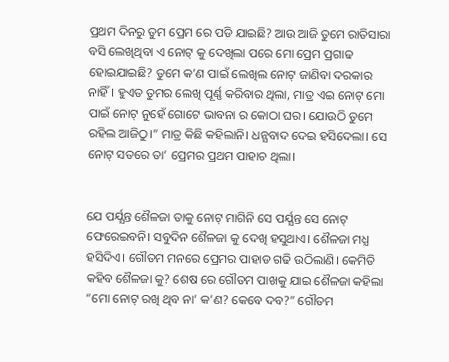ପ୍ରଥମ ଦିନରୁ ତୁମ ପ୍ରେମ ରେ ପଡି ଯାଇଛି? ଆଉ ଆଜି ତୁମେ ରାତିସାରା ବସି ଲେଖିଥିବା ଏ ନୋଟ୍ କୁ ଦେଖିଲା ପରେ ମୋ ପ୍ରେମ ପ୍ରଗାଢ ହୋଇଯାଇଛି? ତୁମେ କ’ଣ ପାଇଁ ଲେଖିଲ ନୋଟ୍ ଜାଣିବା ଦରକାର ନାହିଁ। ହୁଏତ ତୁମର ଲେଖି ପୂର୍ଣ୍ଣ କରିବାର ଥିଲା, ମାତ୍ର ଏଇ ନୋଟ୍ ମୋ ପାଇଁ ନୋଟ୍ ନୁହେଁ ଗୋଟେ ଭାବନା ର କୋଠା ଘର। ଯୋଉଠି ତୁମେ ରହିଲ ଆଜିଠୁ।” ମାତ୍ର କିଛି କହିଲାନି। ଧନ୍ଯବାଦ ଦେଇ ହସିଦେଲା। ସେ ନୋଟ୍ ସତରେ ତା’ ପ୍ରେମର ପ୍ରଥମ ପାହାଚ ଥିଲା।


ଯେ ପର୍ଯ୍ଯନ୍ତ ଶୈଳଜା ତାକୁ ନୋଟ୍ ମାଗିନି ସେ ପର୍ଯ୍ଯନ୍ତ ସେ ନୋଟ୍ ଫେରେଇବନି। ସବୁଦିନ ଶୈଳଜା କୁ ଦେଖି ହସୁଥାଏ। ଶୈଳଜା ମଧ୍ଯ ହସିଦିଏ। ଗୌତମ ମନରେ ପ୍ରେମର ପାହାଡ ଗଢି ଉଠିଲାଣି। କେମିତି କହିବ ଶୈଳଜା କୁ? ଶେଷ ରେ ଗୌତମ ପାଖକୁ ଯାଇ ଶୈଳଜା କହିଲା “ମୋ ନୋଟ୍ ରଖି ଥିବ ନା’ କ’ଣ? କେବେ ଦବ?” ଗୌତମ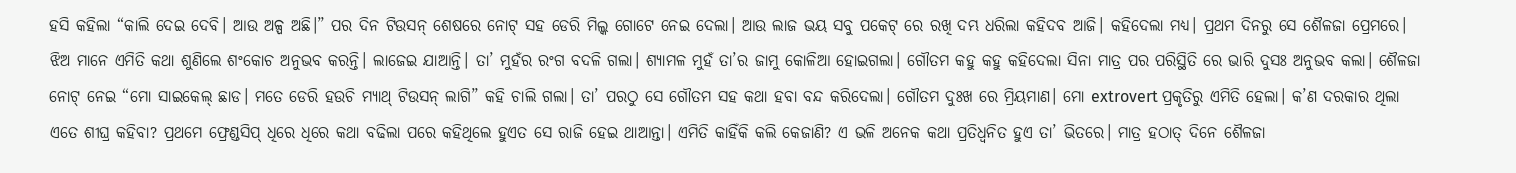ହସି କହିଲା “କାଲି ଦେଇ ଦେବି। ଆଉ ଅଳ୍ପ ଅଛି।” ପର ଦିନ ଟିଉସନ୍ ଶେଷରେ ନୋଟ୍ ସହ ଡେରି ମିଲ୍କ ଗୋଟେ ନେଇ ଦେଲା। ଆଉ ଲାଜ ଭୟ ସବୁ ପକେଟ୍ ରେ ରଖି ଦମ୍ଭ ଧରିଲା କହିଦବ ଆଜି। କହିଦେଲା ମଧ୍ଯ। ପ୍ରଥମ ଦିନରୁ ସେ ଶୈଳଜା ପ୍ରେମରେ। ଝିଅ ମାନେ ଏମିତି କଥା ଶୁଣିଲେ ଶଂକୋଚ ଅନୁଭବ କରନ୍ତି। ଲାଜେଇ ଯାଆନ୍ତି। ତା’ ମୁହଁର ରଂଗ ବଦଳି ଗଲା। ଶ୍ଯାମଳ ମୁହଁ ତା’ର ଜାମୁ କୋଳିଆ ହୋଇଗଲା। ଗୌତମ କହୁ କହୁ କହିଦେଲା ସିନା ମାତ୍ର ପର ପରିସ୍ଥିତି ରେ ଭାରି ଦୁସଃ ଅନୁଭବ କଲା। ଶୈଳଜା ନୋଟ୍ ନେଇ “ମୋ ସାଇକେଲ୍ ଛାଡ। ମତେ ଡେରି ହଉଚି ମ୍ଯାଥ୍ ଟିଉସନ୍ ଲାଗି” କହି ଚାଲି ଗଲା। ତା’ ପରଠୁ ସେ ଗୌତମ ସହ କଥା ହବା ବନ୍ଦ କରିଦେଲା। ଗୌତମ ଦୁଃଖ ରେ ମ୍ରିୟମାଣ। ମୋ extrovert ପ୍ରକୃତିରୁ ଏମିତି ହେଲା। କ’ଣ ଦରକାର ଥିଲା ଏତେ ଶୀଘ୍ର କହିବା? ପ୍ରଥମେ ଫ୍ରେଣ୍ଡସିପ୍ ଧିରେ ଧିରେ କଥା ବଢିଲା ପରେ କହିଥିଲେ ହୁଏତ ସେ ରାଜି ହେଇ ଥାଆନ୍ତା। ଏମିତି କାହିଁକି କଲି କେଜାଣି? ଏ ଭଳି ଅନେକ କଥା ପ୍ରତିଧ୍ୱନିତ ହୁଏ ତା’ ଭିତରେ। ମାତ୍ର ହଠାତ୍ ଦିନେ ଶୈଳଜା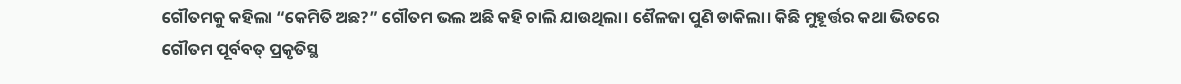ଗୌତମକୁ କହିଲା “କେମିତି ଅଛ?” ଗୌତମ ଭଲ ଅଛି କହି ଚାଲି ଯାଉଥିଲା। ଶୈଳଜା ପୁଣି ଡାକିଲା। କିଛି ମୁହୂର୍ତ୍ତର କଥା ଭିତରେ ଗୌତମ ପୂର୍ବବତ୍ ପ୍ରକୃତିସ୍ଥ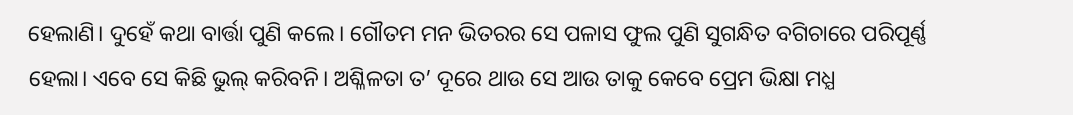ହେଲାଣି। ଦୁହେଁ କଥା ବାର୍ତ୍ତା ପୁଣି କଲେ। ଗୌତମ ମନ ଭିତରର ସେ ପଳାସ ଫୁଲ ପୁଣି ସୁଗନ୍ଧିତ ବଗିଚାରେ ପରିପୂର୍ଣ୍ଣ ହେଲା। ଏବେ ସେ କିଛି ଭୁଲ୍ କରିବନି। ଅଶ୍ଳିଳତା ତ’ ଦୂରେ ଥାଉ ସେ ଆଉ ତାକୁ କେବେ ପ୍ରେମ ଭିକ୍ଷା ମଧ୍ଯ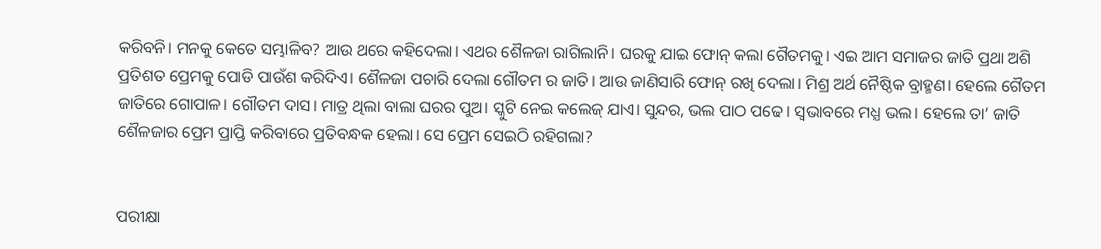କରିବନି। ମନକୁ କେତେ ସମ୍ଭାଳିବ? ଆଉ ଥରେ କହିଦେଲା। ଏଥର ଶୈଳଜା ରାଗିଲାନି। ଘରକୁ ଯାଇ ଫୋନ୍ କଲା ଗୈତମକୁ। ଏଇ ଆମ ସମାଜର ଜାତି ପ୍ରଥା ଅଶି ପ୍ରତିଶତ ପ୍ରେମକୁ ପୋଡି ପାଉଁଶ କରିଦିଏ। ଶୈଳଜା ପଚାରି ଦେଲା ଗୌତମ ର ଜାତି। ଆଉ ଜାଣିସାରି ଫୋନ୍ ରଖି ଦେଲା। ମିଶ୍ର ଅର୍ଥ ନୈଷ୍ଠିକ ବ୍ରାହ୍ମଣ। ହେଲେ ଗୈତମ ଜାତିରେ ଗୋପାଳ। ଗୌତମ ଦାସ। ମାତ୍ର ଥିଲା ବାଲା ଘରର ପୁଅ। ସ୍କୁଟି ନେଇ କଲେଜ୍ ଯାଏ। ସୁନ୍ଦର, ଭଲ ପାଠ ପଢେ। ସ୍ୱଭାବରେ ମଧ୍ଯ ଭଲ। ହେଲେ ତା’ ଜାତି ଶୈଳଜାର ପ୍ରେମ ପ୍ରାପ୍ତି କରିବାରେ ପ୍ରତିବନ୍ଧକ ହେଲା। ସେ ପ୍ରେମ ସେଇଠି ରହିଗଲା?


ପରୀକ୍ଷା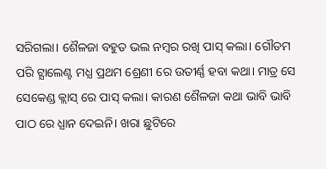ସରିଗଲା। ଶୈଳଜା ବହୁତ ଭଲ ନମ୍ୱର ରଖି ପାସ୍ କଲା। ଗୌତମ ପରି ଟ୍ଯାଲେଣ୍ଟ ମଧ୍ଯ ପ୍ରଥମ ଶ୍ରେଣୀ ରେ ଉତୀର୍ଣ୍ଣ ହବା କଥା। ମାତ୍ର ସେ ସେକେଣ୍ଡ କ୍ଲାସ୍ ରେ ପାସ୍ କଲା। କାରଣ ଶୈଳଜା କଥା ଭାବି ଭାବି ପାଠ ରେ ଧ୍ଯାନ ଦେଇନି। ଖରା ଛୁଟିରେ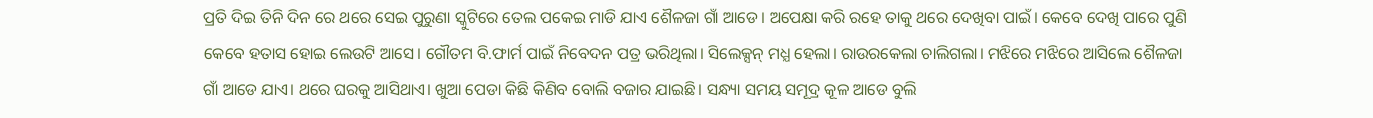ପ୍ରତି ଦିଇ ତିନି ଦିନ ରେ ଥରେ ସେଇ ପୁରୁଣା ସ୍କୁଟିରେ ତେଲ ପକେଇ ମାଡି ଯାଏ ଶୈଳଜା ଗାଁ ଆଡେ। ଅପେକ୍ଷା କରି ରହେ ତାକୁ ଥରେ ଦେଖିବା ପାଇଁ। କେବେ ଦେଖି ପାରେ ପୁଣି କେବେ ହତାସ ହୋଇ ଲେଉଟି ଆସେ। ଗୌତମ ବି.ଫାର୍ମ ପାଇଁ ନିବେଦନ ପତ୍ର ଭରିଥିଲା। ସିଲେକ୍ସନ୍ ମଧ୍ଯ ହେଲା। ରାଉରକେଲା ଚାଲିଗଲା। ମଝିରେ ମଝିରେ ଆସିଲେ ଶୈଳଜା ଗାଁ ଆଡେ ଯାଏ। ଥରେ ଘରକୁ ଆସିଥାଏ। ଖୁଆ ପେଡା କିଛି କିଣିବ ବୋଲି ବଜାର ଯାଇଛି। ସନ୍ଧ୍ୟା ସମୟ ସମୂଦ୍ର କୂଳ ଆଡେ ବୁଲି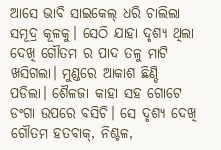ଆସେ ଭାବି ସାଇକେଲ୍ ଧରି ଚାଲିଲା ସମୂଦ୍ର କୂଳକୁ। ସେଠି ଯାହା ଦୃଶ୍ଯ ଥିଲା ଦେଖି ଗୌତମ ର ପାଦ ତଳୁ ମାଟି ଖସିଗଲା। ମୁଣ୍ଡରେ ଆକାଶ ଛିଣ୍ଡି ପଡିଲା। ଶୈଳଜା କାହା ସହ ଗୋଟେ ଡଂଗା ଉପରେ ବସିଚି। ସେ ଦୃଶ୍ଯ ଦେଖି ଗୌତମ ହତବାକ୍, ନିଶ୍ଚଳ,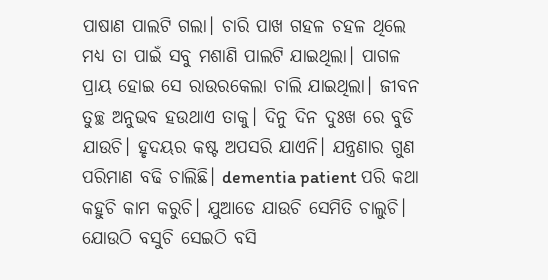ପାଷାଣ ପାଲଟି ଗଲା। ଚାରି ପାଖ ଗହଳ ଚହଳ ଥିଲେ ମଧ୍ଯ ତା ପାଇଁ ସବୁ ମଶାଣି ପାଲଟି ଯାଇଥିଲା। ପାଗଳ ପ୍ରାୟ ହୋଇ ସେ ରାଉରକେଲା ଚାଲି ଯାଇଥିଲା। ଜୀବନ ତୁଚ୍ଛ ଅନୁଭବ ହଉଥାଏ ତାକୁ। ଦିନୁ ଦିନ ଦୁଃଖ ରେ ବୁଡି ଯାଉଚି। ହୃଦୟର କଷ୍ଟ ଅପସରି ଯାଏନି। ଯନ୍ତ୍ରଣାର ଗୁଣ ପରିମାଣ ବଢି ଚାଲିଛି। dementia patient ପରି କଥା କହୁଚି କାମ କରୁଚି। ଯୁଆଡେ ଯାଉଚି ସେମିତି ଚାଲୁଚି। ଯୋଉଠି ବସୁଚି ସେଇଠି ବସି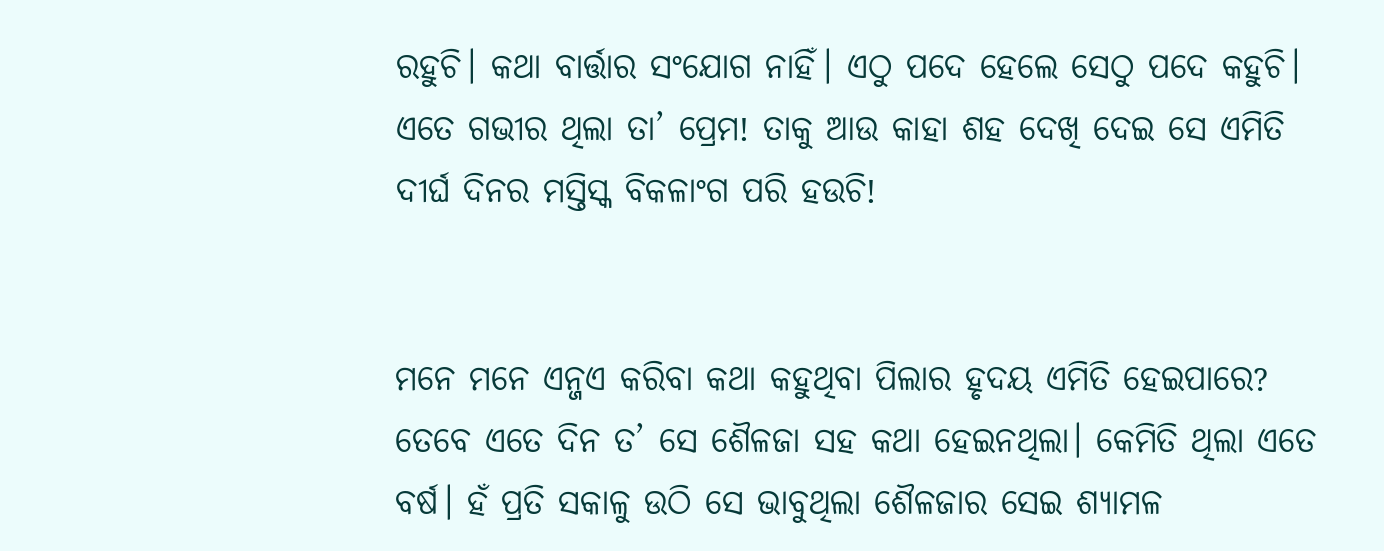ରହୁଚି। କଥା ବାର୍ତ୍ତାର ସଂଯୋଗ ନାହିଁ। ଏଠୁ ପଦେ ହେଲେ ସେଠୁ ପଦେ କହୁଚି। ଏତେ ଗଭୀର ଥିଲା ତା’ ପ୍ରେମ! ତାକୁ ଆଉ କାହା ଶହ ଦେଖି ଦେଇ ସେ ଏମିତି ଦୀର୍ଘ ଦିନର ମସ୍ତିସ୍କ ବିକଳାଂଗ ପରି ହଉଚି!


ମନେ ମନେ ଏନ୍ଜଏ କରିବା କଥା କହୁଥିବା ପିଲାର ହୃଦୟ ଏମିତି ହେଇପାରେ? ତେବେ ଏତେ ଦିନ ତ’ ସେ ଶୈଳଜା ସହ କଥା ହେଇନଥିଲା। କେମିତି ଥିଲା ଏତେ ବର୍ଷ। ହଁ ପ୍ରତି ସକାଳୁ ଉଠି ସେ ଭାବୁଥିଲା ଶୈଳଜାର ସେଇ ଶ୍ଯାମଳ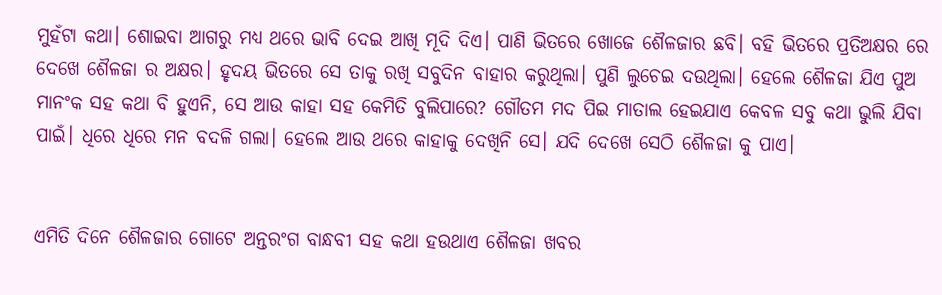ମୁହଁଟା କଥା। ଶୋଇବା ଆଗରୁ ମଧ୍ଯ ଥରେ ଭାବି ଦେଇ ଆଖି ମୂଦି ଦିଏ। ପାଣି ଭିତରେ ଖୋଜେ ଶୈଳଜାର ଛବି। ବହି ଭିତରେ ପ୍ରତିଅକ୍ଷର ରେ ଦେଖେ ଶୈଳଜା ର ଅକ୍ଷର। ହୃଦୟ ଭିତରେ ସେ ତାକୁ ରଖି ସବୁଦିନ ବାହାର କରୁଥିଲା। ପୁଣି ଲୁଚେଇ ଦଉଥିଲା। ହେଲେ ଶୈଳଜା ଯିଏ ପୁଅ ମାନଂକ ସହ କଥା ବି ହୁଏନି, ସେ ଆଉ କାହା ସହ କେମିତି ବୁଲିପାରେ? ଗୌତମ ମଦ ପିଇ ମାତାଲ ହେଇଯାଏ କେବଳ ସବୁ କଥା ଭୁଲି ଯିବା ପାଇଁ। ଧିରେ ଧିରେ ମନ ବଦଳି ଗଲା। ହେଲେ ଆଉ ଥରେ କାହାକୁ ଦେଖିନି ସେ। ଯଦି ଦେଖେ ସେଠି ଶୈଳଜା କୁ ପାଏ।


ଏମିତି ଦିନେ ଶୈଳଜାର ଗୋଟେ ଅନ୍ତରଂଗ ବାନ୍ଧବୀ ସହ କଥା ହଉଥାଏ ଶୈଳଜା ଖବର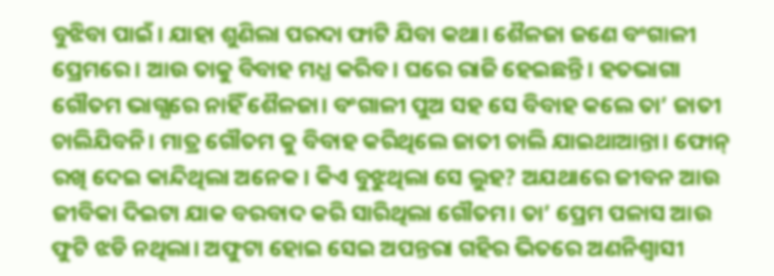ବୁଝିବା ପାଇଁ। ଯାହା ଶୁଣିଲା ପରଦା ଫାଟି ଯିବା କଥା। ଶୈଳଜା ଜଣେ ବଂଗାଳୀ ପ୍ରେମରେ। ଆଉ ତାକୁ ବିବାହ ମଧ୍ଯ କରିବ। ଘରେ ରାଜି ହେଇଛନ୍ତି। ହତଭାଗା ଗୌତମ ଭାଗ୍ଯରେ ନାହିଁ ଶୈଳଜା। ବଂଗାଳୀ ପୁଅ ସହ ସେ ବିବାହ କଲେ ତା’ ଜାତୀ ଚାଲିଯିବନି। ମାତ୍ର ଗୌତମ କୁ ବିବାହ କରିଥିଲେ ଜାତୀ ଚାଲି ଯାଇଥାଆନ୍ତା। ଫୋନ୍ ରଖି ଦେଇ କାନ୍ଦିଥିଲା ଅନେକ। କିଏ ବୁଝୁଥିଲା ସେ ଲୁହ? ଅଯଥାରେ ଜୀବନ ଆଉ ଜୀବିକା ଦିଇଟା ଯାକ ବରବାଦ କରି ସାରିଥିଲା ଗୌତମ। ତା’ ପ୍ରେମ ପଳାସ ଆଉ ଫୁଟି ଝଡି ନଥିଲା। ଅଫୁଟା ହୋଇ ସେଇ ଅପନ୍ତରା ଗହିର ଭିତରେ ଅଣନିଶ୍ୱାସୀ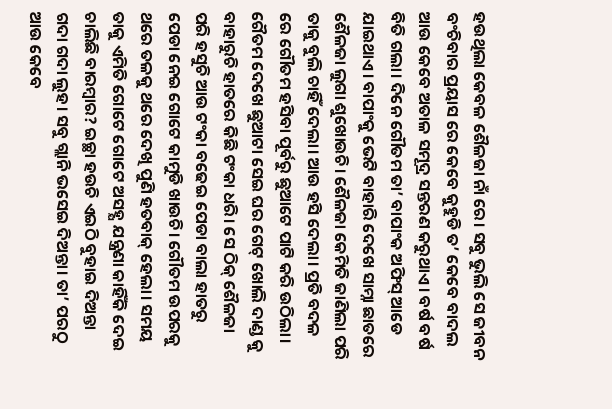ହଉଥିଲା କେବଳ ଶୈଳଜା ନାଁ ରେ। ସବୁ ଭୁଲି ସେ ଜୀବନ ବଂଚିବାର ପ୍ରୟାସ ରେ କେବେ କୁହୁଡି ତ’ କେବେ ବାଦଲ ଆଉ କେବେ ଅତାଳ ସମୂଦ୍ର ସନ୍ତରଣ କରୁଥାଏ। ବର୍ଷ ବର୍ଷ ବିତି ଗଲା। ଦିନେ ଗୌତମ ତା’ ବାପାଂକ ଅଫିସ୍ ଆଡେ ଯାଇଥାଏ। ବାପାଂକୁ ଭେଟି ବାହାରି ଦେଖେ ସାମ୍ନା ଛାତରେ ଶୈଳଜା ଲୁଗା ଶୁଖୋଉଚି। ଶୈଳଜା କେମିତି ଜାଣିଲା ପରି ତାକୁ ବୁଲି ଚାହିଁ ଦେଲା। ଆଉ ହସି ଦେଲା। ପ୍ରତି ବଦଳ ରେ ଗୌତମ ହସିବା ପୂର୍ବରୁ ଛୁଆଟେ ପାଟି କରି ଉଠିଲା। ଗୈତମ ଦେଖେ ଛୁଆଟା ସେଇ ଘର ଗେଟ୍ ଖୋଲି ଦାଣ୍ଡ କୁ ବାହାରୁଚି ହାତରେ କିଛି ଟଂକା ଧରି। ସେ ଠିକ୍ ଶୈଳଜା ପରି ହସୁଚି ଆଉ ଟଂକା ବଢେଇ ପେଡା ବାଲା ହାତରୁ ପେଡା ନେଇ ଗୋଟେ କାମୁଡି ଖାଉଚି। ଗୌତମ ଉପରକୁ ଥରେ ତଳକୁ ଥରେ ଦେଖି ପୁଣି ହତବାକ୍ ହେଲା। ସମୟ ତାକୁ ଏମିତି ଗୋଟେ ଗୋଟେ ଅସହ୍ଯ ଯନ୍ତ୍ରଣା କାହିଁକି ଦେଇ ଚାଲିଛି ବାରମ୍ୱାର? ଇଚ୍ଛା ହଉଚି ଏଇଠି ବୁହାଇ ଦିଅନ୍ତା ଗଦା ଗଦା ଲୁହ। ସବୁ ଗ୍ଲାନି ଭସେଇ ଦିଅନ୍ତା। ତା’ ପରଠୁ ଆଉ କେବେ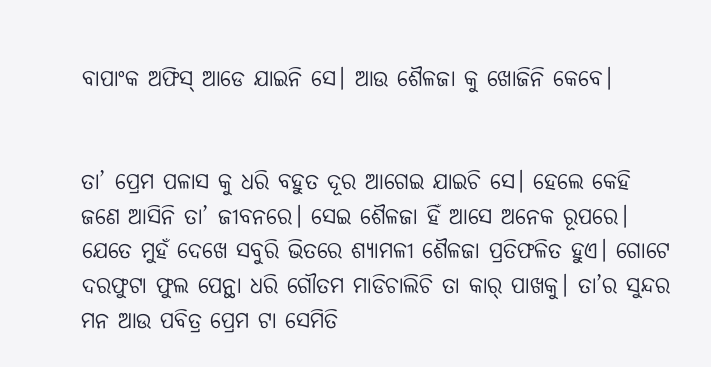ବାପାଂକ ଅଫିସ୍ ଆଡେ ଯାଇନି ସେ। ଆଉ ଶୈଳଜା କୁ ଖୋଜିନି କେବେ।


ତା’ ପ୍ରେମ ପଳାସ କୁ ଧରି ବହୁତ ଦୂର ଆଗେଇ ଯାଇଚି ସେ। ହେଲେ କେହି ଜଣେ ଆସିନି ତା’ ଜୀବନରେ। ସେଇ ଶୈଳଜା ହିଁ ଆସେ ଅନେକ ରୂପରେ। ଯେତେ ମୁହଁ ଦେଖେ ସବୁରି ଭିତରେ ଶ୍ଯାମଳୀ ଶୈଳଜା ପ୍ରତିଫଳିତ ହୁଏ। ଗୋଟେ ଦରଫୁଟା ଫୁଲ ପେନ୍ଥା ଧରି ଗୌତମ ମାଡିଚାଲିଚି ତା କାର୍ ପାଖକୁ। ତା’ର ସୁନ୍ଦର ମନ ଆଉ ପବିତ୍ର ପ୍ରେମ ଟା ସେମିତି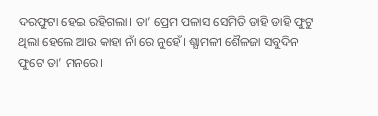ଦରଫୁଟା ହେଇ ରହିଗଲା। ତା’ ପ୍ରେମ ପଳାସ ସେମିତି ଡାହି ଡାହି ଫୁଟୁ ଥିଲା ହେଲେ ଆଉ କାହା ନାଁ ରେ ନୁହେଁ। ଶ୍ଯାମଳୀ ଶୈଳଜା ସବୁଦିନ ଫୁଟେ ତା’ ମନରେ।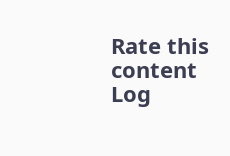Rate this content
Log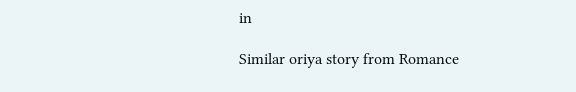in

Similar oriya story from Romance